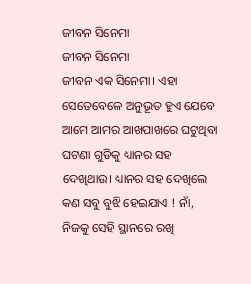ଜୀବନ ସିନେମା
ଜୀବନ ସିନେମା
ଜୀବନ ଏକ ସିନେମା। ଏହା ସେତେବେଳେ ଅନୁଭୂତ ହୁଏ ଯେବେ ଆମେ ଆମର ଆଖପାଖରେ ଘଟୁଥିବା ଘଟଣା ଗୁଡିକୁ ଧ୍ୟାନର ସହ ଦେଖିଥାଉ। ଧ୍ୟାନର ସହ ଦେଖିଲେ କଣ ସବୁ ବୁଝି ହେଇଯାଏ ! ନାଁ, ନିଜକୁ ସେହି ସ୍ଥାନରେ ରଖି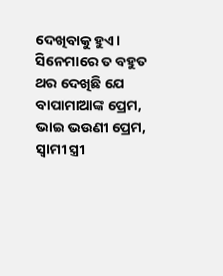ଦେଖିବାକୁ ହୁଏ। ସିନେମାରେ ତ ବହୁତ ଥର ଦେଖିଛି ଯେ ବାପାମାଆଙ୍କ ପ୍ରେମ, ଭାଇ ଭଉଣୀ ପ୍ରେମ, ସ୍ୱାମୀ ସ୍ତ୍ରୀ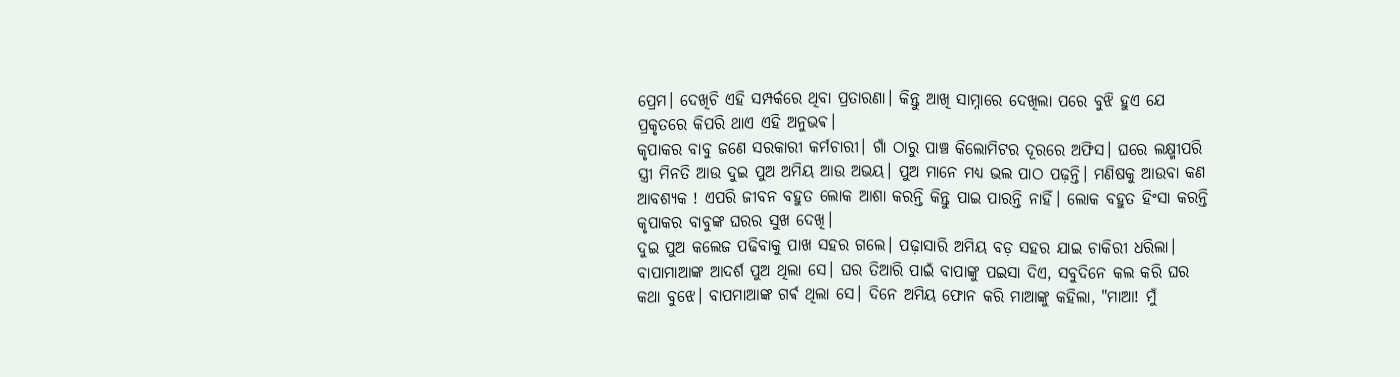ପ୍ରେମ। ଦେଖିଚି ଏହି ସମ୍ପର୍କରେ ଥିବା ପ୍ରତାରଣା। କିନ୍ତୁ ଆଖି ସାମ୍ନାରେ ଦେଖିଲା ପରେ ବୁଝି ହୁଏ ଯେ ପ୍ରକୃତରେ କିପରି ଥାଏ ଏହି ଅନୁଭଵ।
କୃପାକର ବାବୁ ଜଣେ ସରକାରୀ କର୍ମଚାରୀ। ଗାଁ ଠାରୁ ପାଞ୍ଚ କିଲୋମିଟର ଦୂରରେ ଅଫିସ। ଘରେ ଲକ୍ଷ୍ମୀପରି ସ୍ତ୍ରୀ ମିନତି ଆଉ ଦୁଇ ପୁଅ ଅମିୟ ଆଉ ଅଭୟ। ପୁଅ ମାନେ ମଧ୍ୟ ଭଲ ପାଠ ପଢ଼ନ୍ତି। ମଣିଷକୁ ଆଉବା କଣ ଆବଶ୍ୟକ ! ଏପରି ଜୀବନ ବହୁତ ଲୋକ ଆଶା କରନ୍ତି କିନ୍ତୁ ପାଇ ପାରନ୍ତି ନାହିଁ। ଲୋକ ବହୁତ ହିଂସା କରନ୍ତି କୃପାକର ବାବୁଙ୍କ ଘରର ସୁଖ ଦେଖି।
ଦୁଇ ପୁଅ କଲେଜ ପଢିବାକୁ ପାଖ ସହର ଗଲେ। ପଢ଼ାସାରି ଅମିୟ ବଡ଼ ସହର ଯାଇ ଚାକିରୀ ଧରିଲା। ବାପାମାଆଙ୍କ ଆଦର୍ଶ ପୁଅ ଥିଲା ସେ। ଘର ତିଆରି ପାଇଁ ବାପାଙ୍କୁ ପଇସା ଦିଏ, ସବୁଦିନେ କଲ କରି ଘର କଥା ବୁଝେ। ବାପମାଆଙ୍କ ଗର୍ଵ ଥିଲା ସେ। ଦିନେ ଅମିୟ ଫୋନ କରି ମାଆଙ୍କୁ କହିଲା, "ମାଆ! ମୁଁ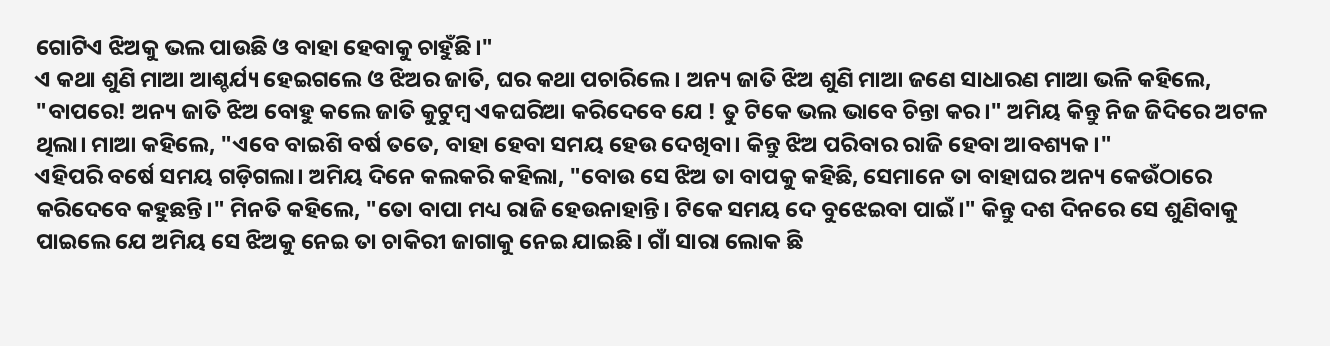ଗୋଟିଏ ଝିଅକୁ ଭଲ ପାଉଛି ଓ ବାହା ହେବାକୁ ଚାହୁଁଛି।"
ଏ କଥା ଶୁଣି ମାଆ ଆଶ୍ଚର୍ଯ୍ୟ ହେଇଗଲେ ଓ ଝିଅର ଜାତି, ଘର କଥା ପଚାରିଲେ। ଅନ୍ୟ ଜାତି ଝିଅ ଶୁଣି ମାଆ ଜଣେ ସାଧାରଣ ମାଆ ଭଳି କହିଲେ, "ବାପରେ! ଅନ୍ୟ ଜାତି ଝିଅ ବୋହୁ କଲେ ଜାତି କୁଟୁମ୍ବ ଏକଘରିଆ କରିଦେବେ ଯେ ! ତୁ ଟିକେ ଭଲ ଭାବେ ଚିନ୍ତା କର।" ଅମିୟ କିନ୍ତୁ ନିଜ ଜିଦିରେ ଅଟଳ ଥିଲା। ମାଆ କହିଲେ, "ଏବେ ବାଇଶି ବର୍ଷ ତତେ, ବାହା ହେବା ସମୟ ହେଉ ଦେଖିବା। କିନ୍ତୁ ଝିଅ ପରିବାର ରାଜି ହେବା ଆବଶ୍ୟକ।"
ଏହିପରି ବର୍ଷେ ସମୟ ଗଡ଼ିଗଲା। ଅମିୟ ଦିନେ କଲକରି କହିଲା, "ବୋଉ ସେ ଝିଅ ତା ବାପକୁ କହିଛି, ସେମାନେ ତା ବାହାଘର ଅନ୍ୟ କେଉଁଠାରେ କରିଦେବେ କହୁଛନ୍ତି।" ମିନତି କହିଲେ, "ତୋ ବାପା ମଧ୍ୟ ରାଜି ହେଉନାହାନ୍ତି। ଟିକେ ସମୟ ଦେ ବୁଝେଇବା ପାଇଁ।" କିନ୍ତୁ ଦଶ ଦିନରେ ସେ ଶୁଣିବାକୁ ପାଇଲେ ଯେ ଅମିୟ ସେ ଝିଅକୁ ନେଇ ତା ଚାକିରୀ ଜାଗାକୁ ନେଇ ଯାଇଛି। ଗାଁ ସାରା ଲୋକ ଛି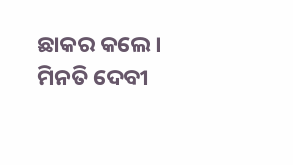ଛାକର କଲେ।
ମିନତି ଦେବୀ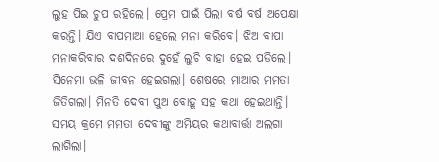ଲୁହ ପିଇ ଚୁପ ରହିଲେ। ପ୍ରେମ ପାଇଁ ପିଲା ବର୍ଷ ବର୍ଷ ଅପେକ୍ଷା କରନ୍ତି। ଯିଏ ବାପମାଆ ହେଲେ ମନା କରିବେ। ଝିଅ ବାପା ମନାକରିବାର ଦଶଦିନରେ ଦୁହେଁ ଲୁଚି ବାହା ହେଇ ପଡିଲେ। ସିନେମା ଭଳି ଜୀବନ ହେଇଗଲା। ଶେଷରେ ମାଆର ମମତା ଜିତିଗଲା। ମିନତି ଦେବୀ ପୁଅ ବୋହୂ ସହ କଥା ହେଇଥାନ୍ତି। ସମୟ କ୍ରମେ ମମତା ଦେବୀଙ୍କୁ ଅମିୟର କଥାବାର୍ତ୍ତା ଅଲଗା ଲାଗିଲା।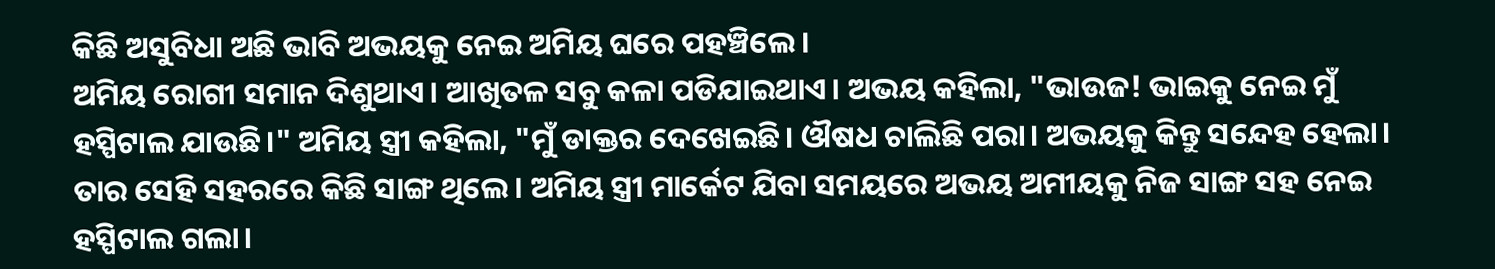କିଛି ଅସୁବିଧା ଅଛି ଭାବି ଅଭୟକୁ ନେଇ ଅମିୟ ଘରେ ପହଞ୍ଚିଲେ।
ଅମିୟ ରୋଗୀ ସମାନ ଦିଶୁଥାଏ। ଆଖିତଳ ସବୁ କଳା ପଡିଯାଇଥାଏ। ଅଭୟ କହିଲା, "ଭାଉଜ! ଭାଇକୁ ନେଇ ମୁଁ ହସ୍ପିଟାଲ ଯାଉଛି।" ଅମିୟ ସ୍ତ୍ରୀ କହିଲା, "ମୁଁ ଡାକ୍ତର ଦେଖେଇଛି। ଔଷଧ ଚାଲିଛି ପରା। ଅଭୟକୁ କିନ୍ତୁ ସନ୍ଦେହ ହେଲା। ତାର ସେହି ସହରରେ କିଛି ସାଙ୍ଗ ଥିଲେ। ଅମିୟ ସ୍ତ୍ରୀ ମାର୍କେଟ ଯିବା ସମୟରେ ଅଭୟ ଅମୀୟକୁ ନିଜ ସାଙ୍ଗ ସହ ନେଇ ହସ୍ପିଟାଲ ଗଲା।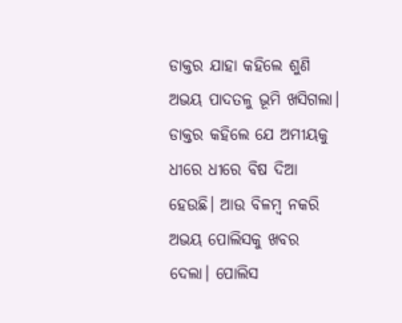ଡାକ୍ତର ଯାହା କହିଲେ ଶୁଣି ଅଭୟ ପାଦତଳୁ ଭୂମି ଖସିଗଲା।
ଡାକ୍ତର କହିଲେ ଯେ ଅମୀୟକୁ ଧୀରେ ଧୀରେ ବିଷ ଦିଆ ହେଉଛି। ଆଉ ବିଳମ୍ବ ନକରି ଅଭୟ ପୋଲିସକୁ ଖବର ଦେଲା। ପୋଲିସ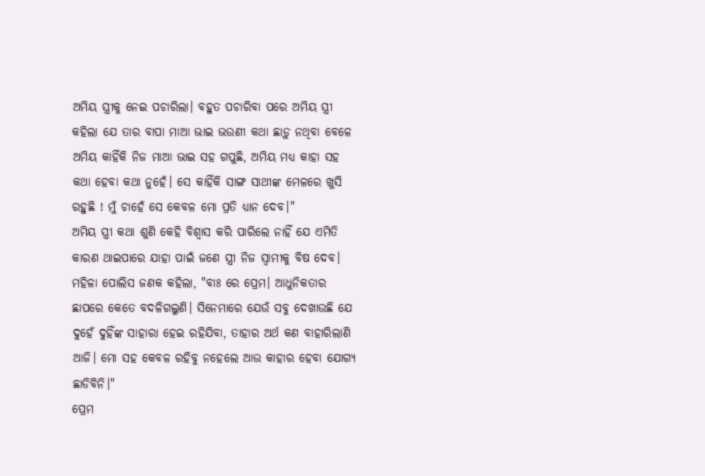ଅମିୟ ସ୍ତ୍ରୀକୁ ନେଇ ପଚାରିଲା। ବହୁତ ପଚାରିବା ପରେ ଅମିୟ ସ୍ତ୍ରୀ କହିଲା ଯେ ତାର ବାପା ମାଆ ଭାଇ ଭଉଣୀ କଥା ଛାଡ଼ୁ ନଥିବା ବେଳେ ଅମିୟ କାହିଁକି ନିଜ ମାଆ ଭାଇ ସହ ଗପୁଛି, ଅମିୟ ମଧ୍ୟ କାହା ସହ କଥା ହେବା କଥା ନୁହେଁ। ସେ କାହିଁକି ସାଙ୍ଗ ସାଥୀଙ୍କ ମେଳରେ ଖୁସି ରହୁଛି ! ମୁଁ ଚାହେଁ ସେ କେବଳ ମୋ ପ୍ରତି ଧ୍ୟାନ ଦେବ।"
ଅମିୟ ସ୍ତ୍ରୀ କଥା ଶୁଣି କେହି ବିଶ୍ୱାସ କରି ପାରିଲେ ନାହିଁ ଯେ ଏମିତି କାରଣ ଥାଇପାରେ ଯାହା ପାଇଁ ଜଣେ ସ୍ତ୍ରୀ ନିଜ ସ୍ୱାମୀକୁ ବିଷ ଦେବ। ମହିଳା ପୋଲିସ ଜଣକ କହିଲା, "ବାଃ ରେ ପ୍ରେମ। ଆଧୁନିକତାର ଛାପରେ କେତେ ବଦଳିଗଲୁଣି। ସିନେମାରେ ଯେଉଁ ସବୁ ଦେଖାଉଛି ଯେ ଦୁହେଁ ଦୁହିଁଙ୍କ ସାହାରା ହେଇ ରହିଯିବା, ତାହାର ଅର୍ଥ କଣ ବାହାରିଲାଣି ଆଜି। ମୋ ସହ କେବଳ ରହିବୁ ନହେଲେ ଆଉ କାହାର ହେବା ଯୋଗ୍ୟ ଛାଡିବିନି।"
ପ୍ରେମ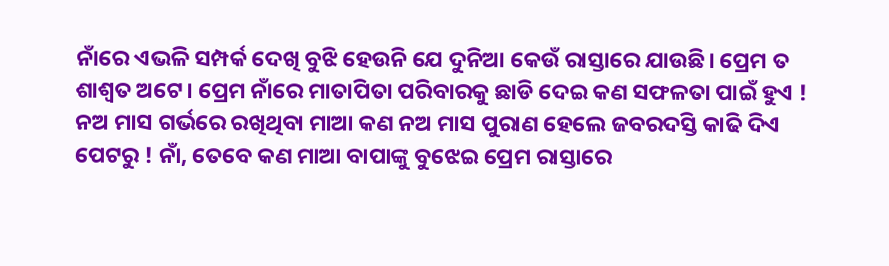ନାଁରେ ଏଭଳି ସମ୍ପର୍କ ଦେଖି ବୁଝି ହେଉନି ଯେ ଦୁନିଆ କେଉଁ ରାସ୍ତାରେ ଯାଉଛି। ପ୍ରେମ ତ ଶାଶ୍ୱତ ଅଟେ। ପ୍ରେମ ନାଁରେ ମାତାପିତା ପରିବାରକୁ ଛାଡି ଦେଇ କଣ ସଫଳତା ପାଇଁ ହୁଏ ! ନଅ ମାସ ଗର୍ଭରେ ରଖିଥିବା ମାଆ କଣ ନଅ ମାସ ପୁରାଣ ହେଲେ ଜବରଦସ୍ତି କାଢି ଦିଏ ପେଟରୁ ! ନାଁ, ତେବେ କଣ ମାଆ ବାପାଙ୍କୁ ବୁଝେଇ ପ୍ରେମ ରାସ୍ତାରେ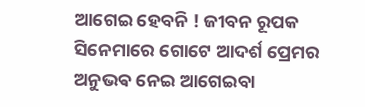ଆଗେଇ ହେବନି ! ଜୀବନ ରୂପକ ସିନେମାରେ ଗୋଟେ ଆଦର୍ଶ ପ୍ରେମର ଅନୁଭଵ ନେଇ ଆଗେଇବା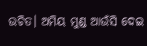ଉଚିତ। ଅମିୟ ମୁଣ୍ଡ ଆଉଁସି ଦେଇ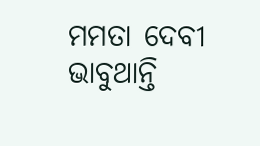ମମତା ଦେବୀ ଭାବୁଥାନ୍ତି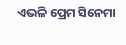ଏଭଳି ପ୍ରେମ ସିନେମା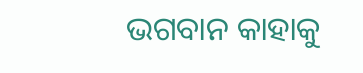ଭଗବାନ କାହାକୁ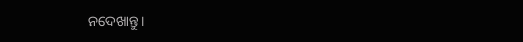ନଦେଖାନ୍ତୁ।